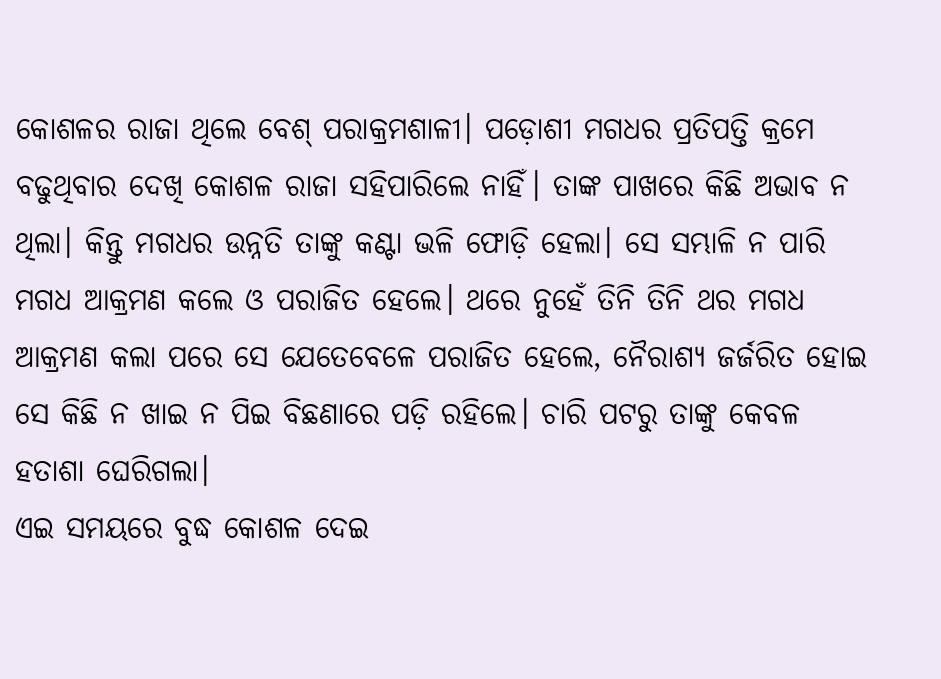କୋଶଳର ରାଜା ଥିଲେ ବେଶ୍ ପରାକ୍ରମଶାଳୀ। ପଡ଼ୋଶୀ ମଗଧର ପ୍ରତିପତ୍ତି କ୍ରମେ ବଢୁଥିବାର ଦେଖି କୋଶଳ ରାଜା ସହିପାରିଲେ ନାହିଁ। ତାଙ୍କ ପାଖରେ କିଛି ଅଭାବ ନ ଥିଲା। କିନ୍ତୁ ମଗଧର ଉନ୍ନତି ତାଙ୍କୁ କଣ୍ଟା ଭଳି ଫୋଡ଼ି ହେଲା। ସେ ସମ୍ଭାଳି ନ ପାରି ମଗଧ ଆକ୍ରମଣ କଲେ ଓ ପରାଜିତ ହେଲେ। ଥରେ ନୁହେଁ ତିନି ତିନି ଥର ମଗଧ ଆକ୍ରମଣ କଲା ପରେ ସେ ଯେତେବେଳେ ପରାଜିତ ହେଲେ, ନୈରାଶ୍ୟ ଜର୍ଜରିତ ହୋଇ ସେ କିଛି ନ ଖାଇ ନ ପିଇ ବିଛଣାରେ ପଡ଼ି ରହିଲେ। ଚାରି ପଟରୁ ତାଙ୍କୁ କେବଳ ହତାଶା ଘେରିଗଲା।
ଏଇ ସମୟରେ ବୁଦ୍ଧ କୋଶଳ ଦେଇ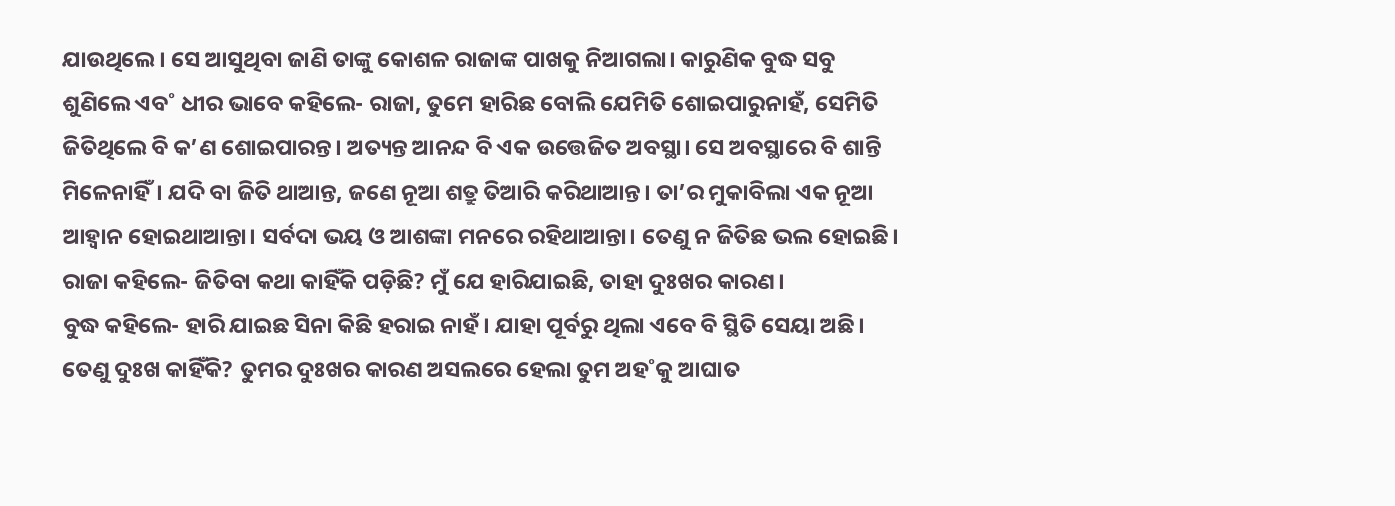ଯାଉଥିଲେ। ସେ ଆସୁଥିବା ଜାଣି ତାଙ୍କୁ କୋଶଳ ରାଜାଙ୍କ ପାଖକୁ ନିଆଗଲା। କାରୁଣିକ ବୁଦ୍ଧ ସବୁ ଶୁଣିଲେ ଏବ˚ ଧୀର ଭାବେ କହିଲେ- ରାଜା, ତୁମେ ହାରିଛ ବୋଲି ଯେମିତି ଶୋଇପାରୁନାହଁ, ସେମିତି ଜିତିଥିଲେ ବି କ’ଣ ଶୋଇପାରନ୍ତ। ଅତ୍ୟନ୍ତ ଆନନ୍ଦ ବି ଏକ ଉତ୍ତେଜିତ ଅବସ୍ଥା। ସେ ଅବସ୍ଥାରେ ବି ଶାନ୍ତି ମିଳେନାହିଁ। ଯଦି ବା ଜିତି ଥାଆନ୍ତ, ଜଣେ ନୂଆ ଶତ୍ରୁ ତିଆରି କରିଥାଆନ୍ତ। ତା’ର ମୁକାବିଲା ଏକ ନୂଆ ଆହ୍ବାନ ହୋଇଥାଆନ୍ତା। ସର୍ବଦା ଭୟ ଓ ଆଶଙ୍କା ମନରେ ରହିଥାଆନ୍ତା। ତେଣୁ ନ ଜିତିଛ ଭଲ ହୋଇଛି।
ରାଜା କହିଲେ- ଜିତିବା କଥା କାହିଁକି ପଡ଼ିଛି? ମୁଁ ଯେ ହାରିଯାଇଛି, ତାହା ଦୁଃଖର କାରଣ।
ବୁଦ୍ଧ କହିଲେ- ହାରି ଯାଇଛ ସିନା କିଛି ହରାଇ ନାହଁ। ଯାହା ପୂର୍ବରୁ ଥିଲା ଏବେ ବି ସ୍ଥିତି ସେୟା ଅଛି। ତେଣୁ ଦୁଃଖ କାହିଁକି? ତୁମର ଦୁଃଖର କାରଣ ଅସଲରେ ହେଲା ତୁମ ଅହ˚କୁ ଆଘାତ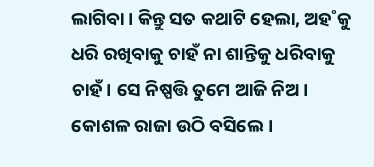ଲାଗିବା। କିନ୍ତୁ ସତ କଥାଟି ହେଲା, ଅହ˚କୁ ଧରି ରଖିବାକୁ ଚାହଁ ନା ଶାନ୍ତିକୁ ଧରିବାକୁ ଚାହଁ। ସେ ନିଷ୍ପତ୍ତି ତୁମେ ଆଜି ନିଅ।
କୋଶଳ ରାଜା ଉଠି ବସିଲେ।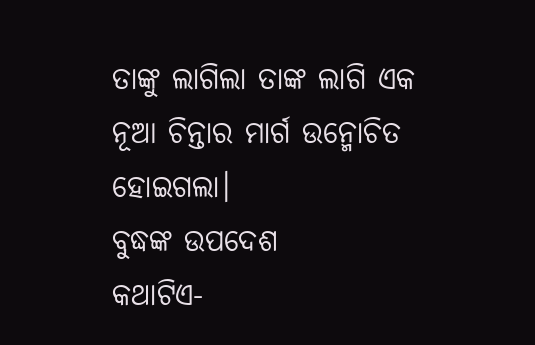ତାଙ୍କୁ ଲାଗିଲା ତାଙ୍କ ଲାଗି ଏକ ନୂଆ ଚିନ୍ତାର ମାର୍ଗ ଉନ୍ମୋଚିତ ହୋଇଗଲା।
ବୁଦ୍ଧଙ୍କ ଉପଦେଶ
କଥାଟିଏ-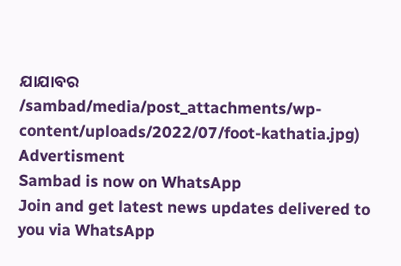ଯାଯାବର
/sambad/media/post_attachments/wp-content/uploads/2022/07/foot-kathatia.jpg)
Advertisment
Sambad is now on WhatsApp
Join and get latest news updates delivered to you via WhatsApp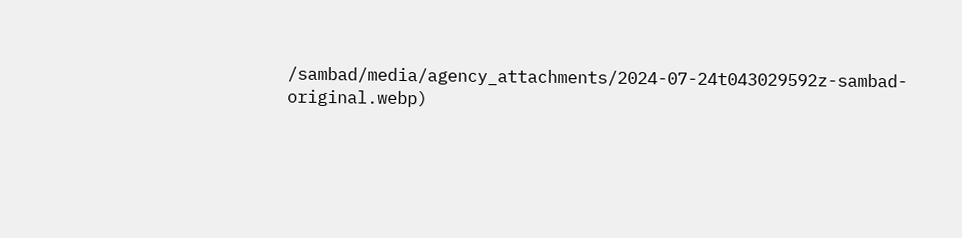/sambad/media/agency_attachments/2024-07-24t043029592z-sambad-original.webp)